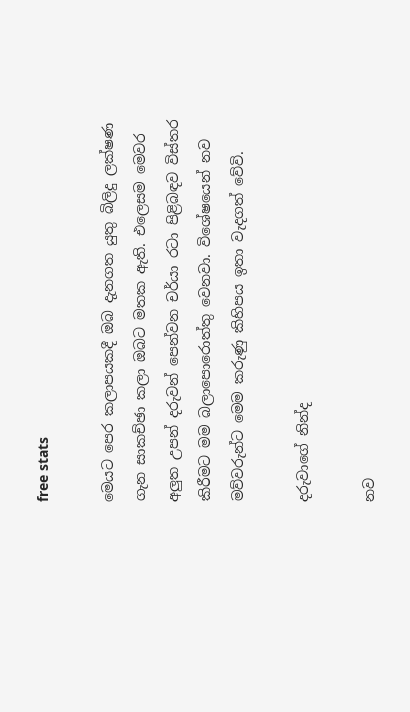free stats

මෙයට පෙර කලාපයකදී ඔබ දැනගත යුතු බිලිදු ලක්ෂණ ගැන සාකච්ඡා කලා ඔබට මතක ඇති. එලෙසම මෙවර අලු‍ත උපන් දරුවන් පෙන්වන චර්යා රටා පිළිබඳව විස්තර කිරීමට මම බලාපොරොත්තු වෙනවා. විශේෂයෙන් නව මව්වරුන්ට මෙම කරුණු කිහිපය ඉතා වැදගත් වේවි.

දරුවාගේ නින්ද

නව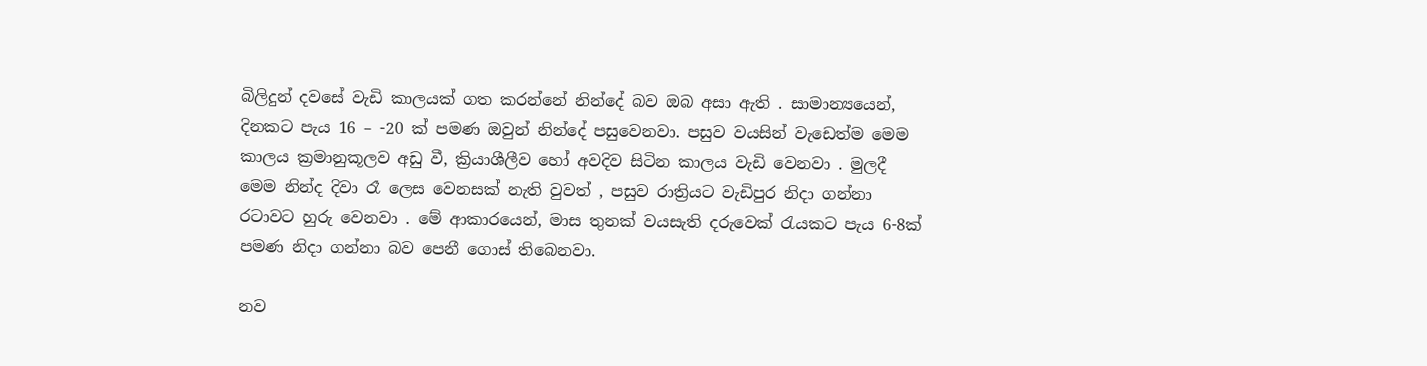බිලිදුන් දවසේ වැඩි කාලයක් ගත කරන්නේ නින්දේ බව ඔබ අසා ඇති . සාමාන්‍යයෙන්, දිනකට පැය 16 – -20 ක් පමණ ඔවුන් නින්දේ පසුවෙනවා. පසුව වයසින් වැඩෙත්ම මෙම කාලය ක්‍රමානුකූලව අඩු වී, ක්‍රියාශීලීව හෝ අවදිව සිටින කාලය වැඩි වෙනවා . මුලදී මෙම නින්ද දිවා රෑ ලෙස වෙනසක් නැති වුවත් , පසුව රාත්‍රියට වැඩිපුර නිදා ගන්නා රටාවට හුරු වෙනවා . මේ ආකාරයෙන්, මාස තුනක් වයසැති දරුවෙක් රැයකට පැය 6-8ක් පමණ නිදා ගන්නා බව පෙනී ගොස් තිබෙනවා.

නව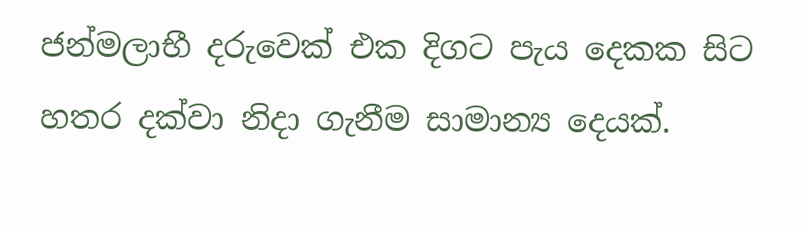ජන්මලාභී දරුවෙක් එක දිගට පැය දෙකක සිට හතර දක්වා නිදා ගැනීම සාමාන්‍ය දෙයක්.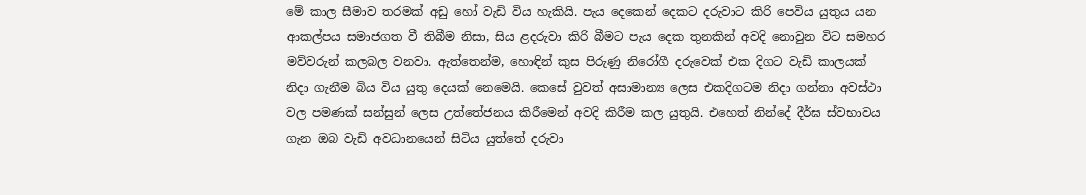මේ කාල සීමාව තරමක් අඩු හෝ වැඩි විය හැකියි. පැය දෙකෙන් දෙකට දරුවාට කිරි පෙවිය යුතුය යන ආකල්පය සමාජගත වී තිබීම නිසා, සිය ළදරුවා කිරි බීමට පැය දෙක තුනකින් අවදි නොවුන විට සමහර මව්වරුන් කලබල වනවා. ඇත්තෙන්ම, හොඳින් කුස පිරුණු නිරෝගී දරුවෙක් එක දිගට වැඩි කාලයක් නිදා ගැනීම බිය විය යුතු දෙයක් නෙමෙයි. කෙසේ වුවත් අසාමාන්‍ය ලෙස එකදිගටම නිදා ගන්නා අවස්ථා වල පමණක් සන්සුන් ලෙස උත්තේජනය කිරීමෙන් අවදි කිරීම කල යුතුයි. එහෙත් නින්දේ දීර්ඝ ස්වභාවය ගැන ඔබ වැඩි අවධානයෙන් සිටිය යුත්තේ දරුවා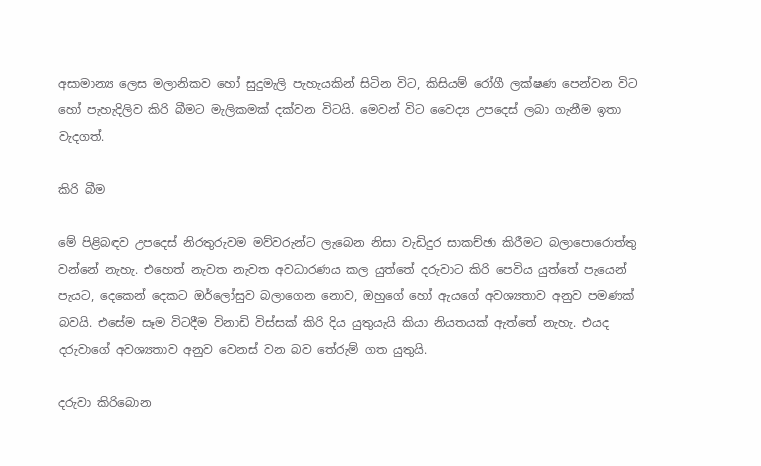අසාමාන්‍ය ලෙස මලානිකව හෝ සුදුමැලි පැහැයකින් සිටින විට, කිසියම් රෝගී ලක්ෂණ පෙන්වන විට හෝ පැහැදිලිව කිරි බීමට මැලිකමක් දක්වන විටයි. මෙවන් විට වෛද්‍ය උපදෙස් ලබා ගැනීම ඉතා වැදගත්.

කිරි බීම

මේ පිළිබඳව උපදෙස් නිරතුරුවම මව්වරුන්ට ලැබෙන නිසා වැඩිදුර සාකච්ඡා කිරීමට බලාපොරොත්තු වන්නේ නැහැ. එහෙත් නැවත නැවත අවධාරණය කල යුත්තේ දරුවාට කිරි පෙවිය යුත්තේ පැයෙන් පැයට, දෙකෙන් දෙකට ඔර්ලෝසුව බලාගෙන නොව, ඔහුගේ හෝ ඇයගේ අවශ්‍යතාව අනුව පමණක් බවයි. එසේම සෑම විටදීම විනාඩි විස්සක් කිරි දිය යුතුයැයි කියා නියතයක් ඇත්තේ නැහැ. එයද දරුවාගේ අවශ්‍යතාව අනුව වෙනස් වන බව තේරුම් ගත යුතුයි.

දරුවා කිරිබොන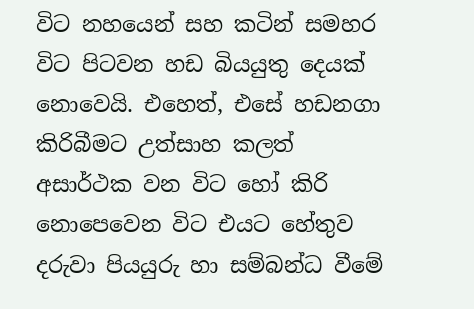විට නහයෙන් සහ කටින් සමහර විට පිටවන හඩ බියයුතු දෙයක් නොවෙයි. එහෙත්, එසේ හඩනගා කිරිබීමට උත්සාහ කලත් අසාර්ථක වන විට හෝ කිරි නොපෙවෙන විට එයට හේතුව දරුවා පියයුරු හා සම්බන්ධ වීමේ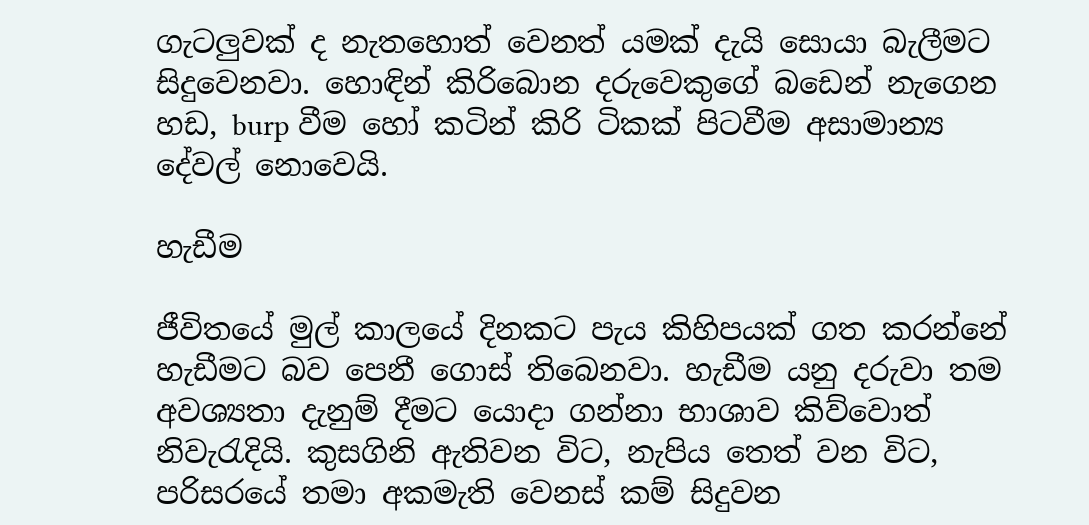ගැටලු‍වක් ද නැතහොත් වෙනත් යමක් දැයි සොයා බැලීමට සිදුවෙනවා. හොඳින් කිරිබොන දරුවෙකුගේ බඩෙන් නැගෙන හඩ, burp වීම හෝ කටින් කිරි ටිකක් පිටවීම අසාමාන්‍ය දේවල් නොවෙයි.

හැඩීම

ජීවිතයේ මුල් කාලයේ දිනකට පැය කිහිපයක් ගත කරන්නේ හැඩීමට බව පෙනී ගොස් තිබෙනවා. හැඩීම යනු දරුවා තම අවශ්‍යතා දැනුම් දීමට යොදා ගන්නා භාශාව කිව්වොත් නිවැරැදියි. කුසගිනි ඇතිවන විට, නැපිය තෙත් වන විට, පරිසරයේ තමා අකමැති වෙනස් කම් සිදුවන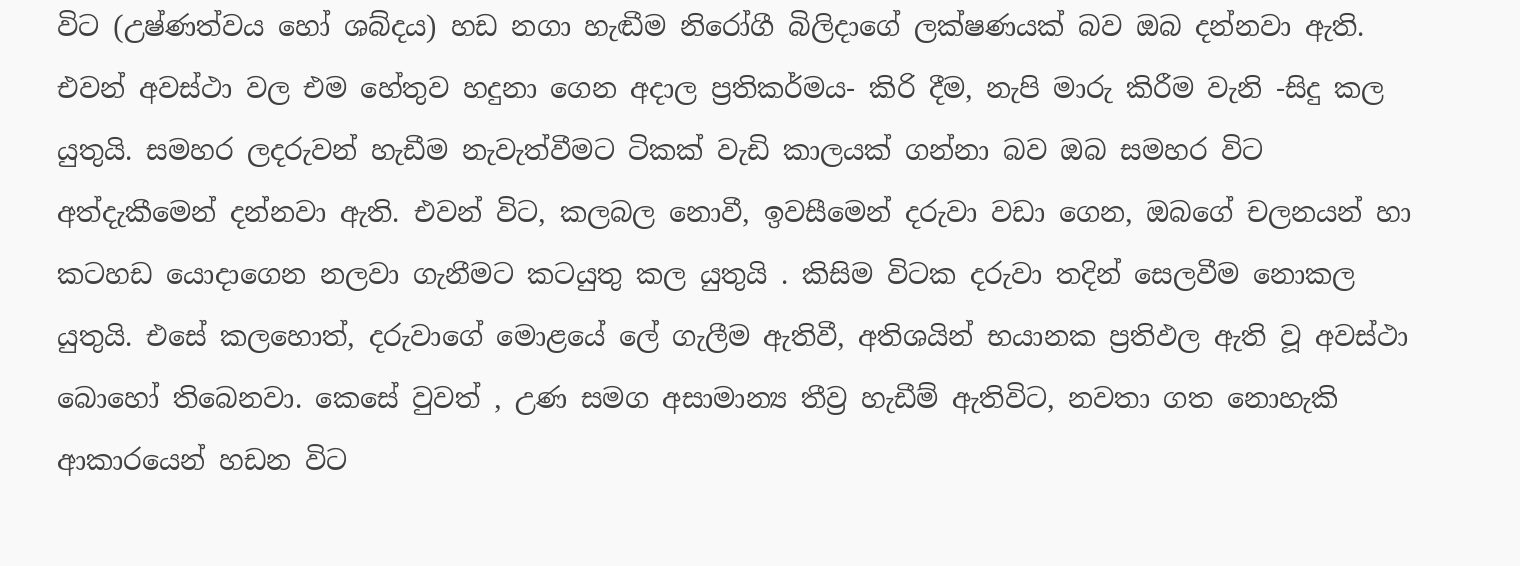විට (උෂ්ණත්වය හෝ ශබ්දය) හඩ නගා හැඬීම නිරෝගී බිලිදාගේ ලක්ෂණයක් බව ඔබ දන්නවා ඇති. එවන් අවස්ථා වල එම හේතුව හදුනා ගෙන අදාල ප්‍රතිකර්මය- කිරි දීම, නැපි මාරු කිරීම වැනි -සිදු කල යුතුයි. සමහර ලදරුවන් හැඩීම නැවැත්වීමට ටිකක් වැඩි කාලයක් ගන්නා බව ඔබ සමහර විට අත්දැකීමෙන් දන්නවා ඇති. එවන් විට, කලබල නොවී, ඉවසීමෙන් දරුවා වඩා ගෙන, ඔබගේ චලනයන් හා කටහඩ යොදාගෙන නලවා ගැනීමට කටයුතු කල යුතුයි . කිසිම විටක දරුවා තදින් සෙලවීම නොකල යුතුයි. එසේ කලහොත්, දරුවාගේ මොළයේ ලේ ගැලීම ඇතිවී, අතිශයින් භයානක ප්‍රතිඵල ඇති වූ අවස්ථා බොහෝ තිබෙනවා. කෙසේ වුවත් , උණ සමග අසාමාන්‍ය තීව්‍ර හැඩීම් ඇතිවිට, නවතා ගත නොහැකි ආකාරයෙන් හඩන විට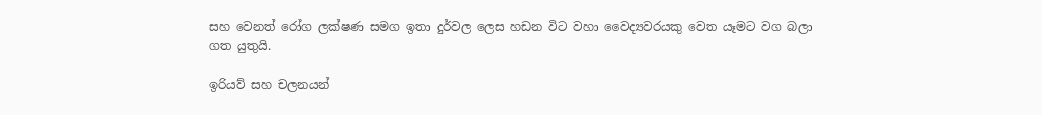සහ වෙනත් රෝග ලක්ෂණ සමග ඉතා දුර්වල ලෙස හඩන විට වහා වෛද්‍යවරයකු වෙත යෑමට වග බලා ගත යුතුයි.

ඉරියව් සහ චලනයන්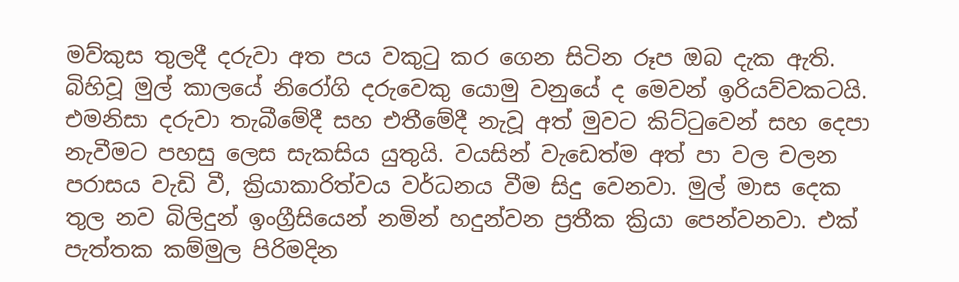මව්කුස තුලදී දරුවා අත පය වකුටු කර ගෙන සිටින රූප ඔබ දැක ඇති. බිහිවූ මුල් කාලයේ නිරෝගි දරුවෙකු යොමු වනුයේ ද මෙවන් ඉරියව්වකටයි. එමනිසා දරුවා තැබීමේදී සහ එතීමේදී නැවූ අත් මුවට කිට්ටුවෙන් සහ දෙපා නැවීමට පහසු ලෙස සැකසිය යුතුයි. වයසින් වැඩෙත්ම අත් පා වල චලන පරාසය වැඩි වී, ක්‍රියාකාරිත්වය වර්ධනය වීම සිදු වෙනවා. මුල් මාස දෙක තුල නව බිලිදුන් ඉංග්‍රීසියෙන් නමින් හදුන්වන ප්‍රතීක ක්‍රියා පෙන්වනවා. එක් පැත්තක කම්මුල පිරිමදින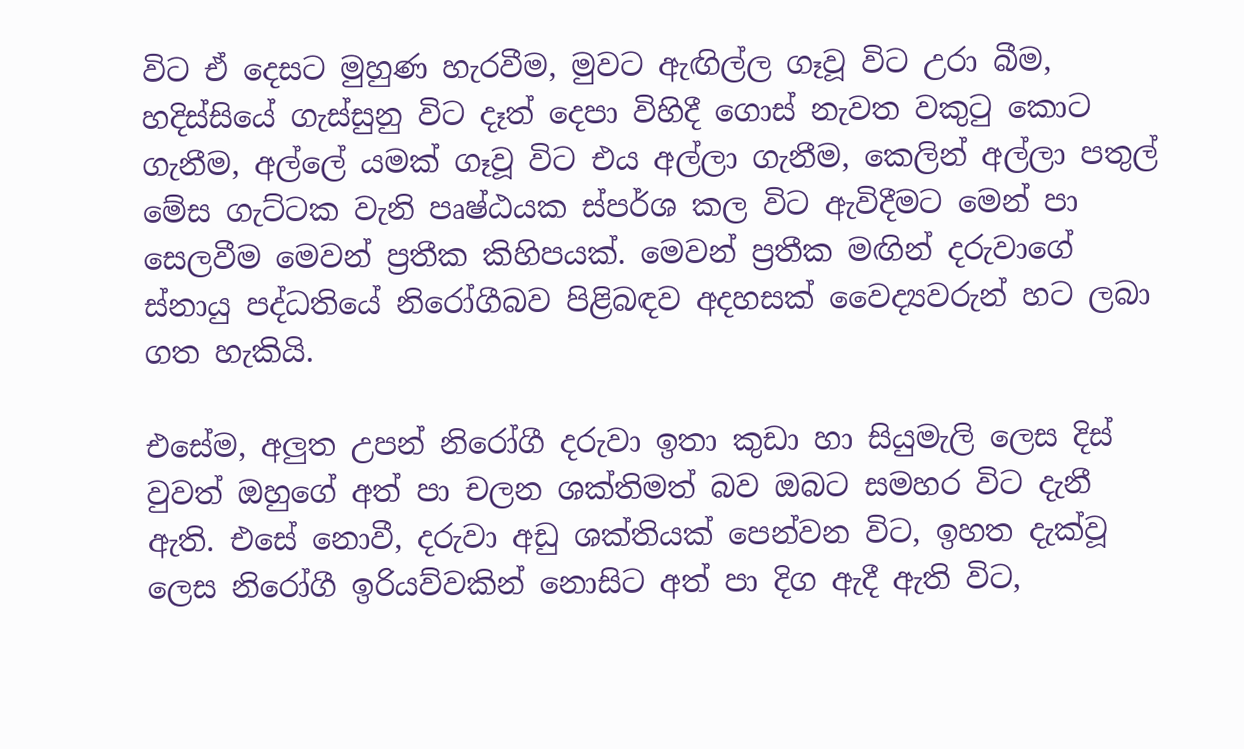විට ඒ දෙසට මුහුණ හැරවීම, මුවට ඇඟිල්ල ගෑවූ විට උරා බීම, හදිස්සියේ ගැස්සුනු විට දෑත් දෙපා විහිදී ගොස් නැවත වකුටු කොට ගැනීම, අල්ලේ යමක් ගෑවූ විට එය අල්ලා ගැනීම, කෙලින් අල්ලා පතුල් මේස ගැට්ටක වැනි පෘෂ්ඨයක ස්පර්ශ කල විට ඇවිදීමට මෙන් පා සෙලවීම මෙවන් ප්‍රතීක කිහිපයක්. මෙවන් ප්‍රතීක මඟින් දරුවාගේ ස්නායු පද්ධතියේ නිරෝගීබව පිළිබඳව අදහසක් වෛද්‍යවරුන් හට ලබා ගත හැකියි.

එසේම, අලු‍ත උපන් නිරෝගී දරුවා ඉතා කුඩා හා සියුමැලි ලෙස දිස් වුවත් ඔහුගේ අත් පා චලන ශක්තිමත් බව ඔබට සමහර විට දැනී ඇති. එසේ නොවී, දරුවා අඩු ශක්තියක් පෙන්වන විට, ඉහත දැක්වූ ලෙස නිරෝගී ඉරියව්වකින් නොසිට අත් පා දිග ඇදී ඇති විට,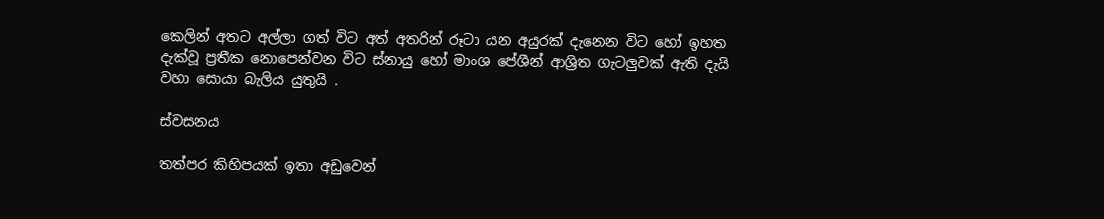කෙලින් අතට අල්ලා ගත් විට අත් අතරින් රූටා යන අයුරක් දැනෙන විට හෝ ඉහත දැක්වූ ප්‍රතීක නොපෙන්වන විට ස්නායු හෝ මාංශ පේශීන් ආශ්‍රිත ගැටලු‍වක් ඇති දැයි වහා සොයා බැලිය යුතුයි .

ස්වසනය

තත්පර කිහිපයක් ඉතා අඩුවෙන්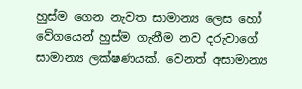හුස්ම ගෙන නැවත සාමාන්‍ය ලෙස හෝ වේගයෙන් හුස්ම ගැනීම නව දරුවාගේ සාමාන්‍ය ලක්ෂණයක්. වෙනත් අසාමාන්‍ය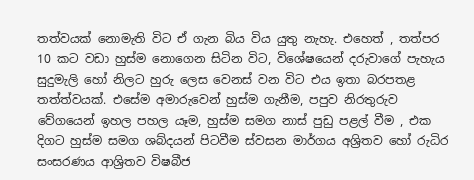තත්වයක් නොමැති විට ඒ ගැන බිය විය යුතු නැහැ. එහෙත් , තත්පර 10 කට වඩා හුස්ම නොගෙන සිටින විට, විශේෂයෙන් දරුවාගේ පැහැය සුදුමැලි හෝ නිලට හුරු ලෙස වෙනස් වන විට එය ඉතා බරපතළ තත්ත්වයක්. එසේම අමාරුවෙන් හුස්ම ගැනීම, පපුව නිරතුරුව වේගයෙන් ඉහල පහල යෑම, හුස්ම සමග නාස් පුඩු පළල් වීම , එක දිගට හුස්ම සමග ශබ්දයන් පිටවීම ස්වසන මාර්ගය අශ්‍රිතව හෝ රුධිර සංසරණය ආශ්‍රිතව විෂබීජ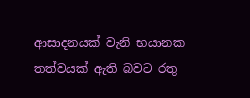ආසාදනයක් වැනි භයානක තත්වයක් ඇති බවට රතු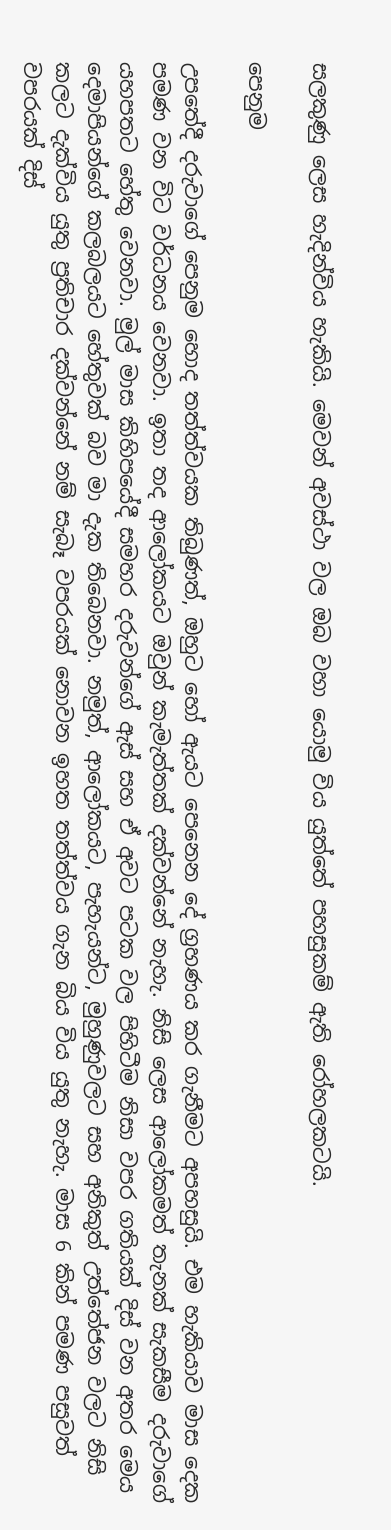සලකුණු ලෙස හැදින්විය හැකියි. මෙවන් අවස්ථා වල ඔබ වහා යොමු විය යුත්තේ පහසුකම් ඇති රෝහලකටයි.

පෙනුම

උපතේදී දරුවාගේ පෙනුම හොද තත්ත්වයක තිබුණත්, ඔහුට හෝ ඇයට පෙනෙන දේ ග්‍රහණය කර ගැනීමට අපහසුයි. එම හැකියාව මාස දෙක පමණ වන විට වර්ධනය වෙනවා. ඉතා තද ආලෝකයට ඔවුන් කැමැත්තක් දක්වන්නේ නැහැ. නිසි ලෙස ආලෝකමත් තැනක් සැකසීම දරුවාගේ යහපතට හේතු වෙනවා. මුල් මාස කිහිපයේදී සමහර දරුවන්ගේ ඇස් සහ ඒ අවට පටක වල පිහිටීම නිසා වපර ගතියක් දිස් වන අතර මෙය දෙමාපියන්ගේ කලබලයට හේතුවක් බව මා දැක තිබෙනවා. නමුත්, ආලෝකයට, පැහැයන්ට, මුහුණුවලට සහ අනිකුත් උත්තේජන වලට නිසි කලට දැක්විය යුතු ප්‍රතිචාර දක්වන්නේ නම් සැබෑ වපරයක් නොවන ඉහත තත්ත්වය ගැන බිය විය යුතු නැහැ. මාස 6 කින් පමණ පසුවත් වපරයක් දිස්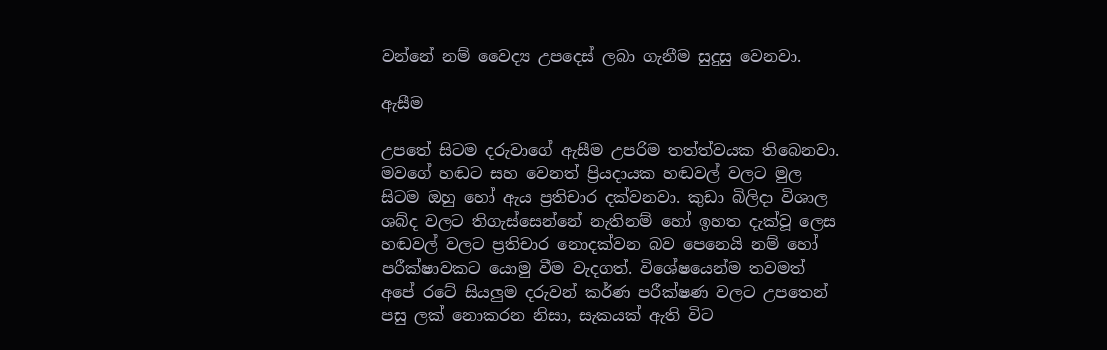වන්නේ නම් වෛද්‍ය උපදෙස් ලබා ගැනීම සුදුසු වෙනවා.

ඇසීම

උපතේ සිටම දරුවාගේ ඇසීම උපරිම තත්ත්වයක තිබෙනවා. මවගේ හඬට සහ වෙනත් ප්‍රියදායක හඬවල් වලට මුල සිටම ඔහු හෝ ඇය ප්‍රතිචාර දක්වනවා. කුඩා බිලිදා විශාල ශබ්ද වලට තිගැස්සෙන්නේ නැතිනම් හෝ ඉහත දැක්වූ ලෙස හඬවල් වලට ප්‍රතිචාර නොදක්වන බව පෙනෙයි නම් හෝ පරීක්ෂාවකට යොමු වීම වැදගත්. විශේෂයෙන්ම තවමත් අපේ රටේ සියලු‍ම දරුවන් කර්ණ පරීක්ෂණ වලට උපතෙන් පසු ලක් නොකරන නිසා, සැකයක් ඇති විට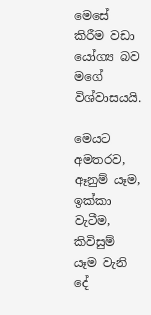මෙසේ කිරීම වඩා යෝග්‍ය බව මගේ විශ්වාසයයි.

මෙයට අමතරව, ඈනුම් යෑම, ඉක්කා වැටීම, කිවිසුම් යෑම වැනි දේ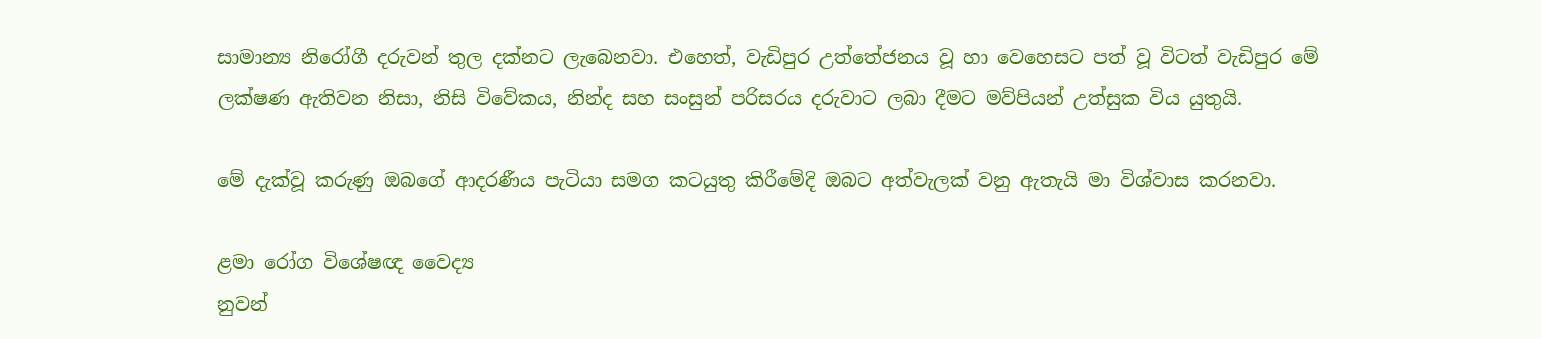සාමාන්‍ය නිරෝගී දරුවන් තුල දක්නට ලැබෙනවා. එහෙත්, වැඩිපුර උත්තේජනය වූ හා වෙහෙසට පත් වූ විටත් වැඩිපුර මේ ලක්ෂණ ඇතිවන නිසා, නිසි විවේකය, නින්ද සහ සංසුන් පරිසරය දරුවාට ලබා දීමට මව්පියන් උත්සුක විය යුතුයි.

මේ දැක්වූ කරුණු ඔබගේ ආදරණීය පැටියා සමග කටයුතු කිරීමේදි ඔබට අත්වැලක් වනු ඇතැයි මා විශ්වාස කරනවා.

ළමා රෝග විශේෂඥ වෛද්‍ය
නුවන්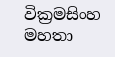වික්‍රමසිංහ මහතා